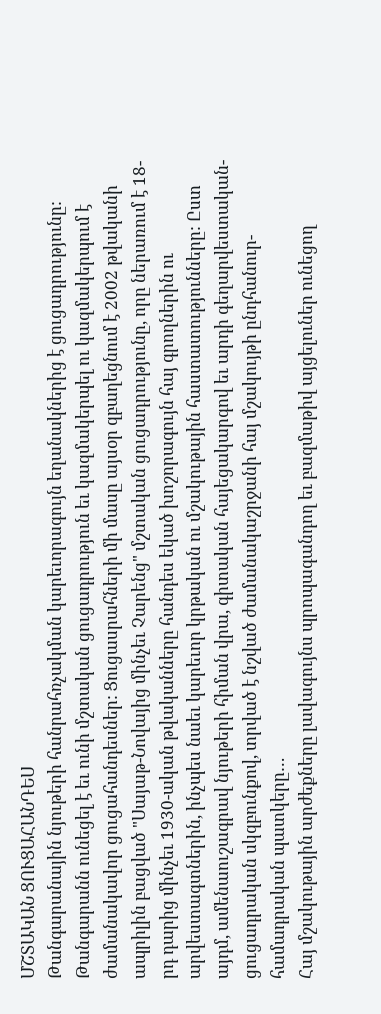ՄՇՏԱԿԱՆ ՑՈՒՑԱՀԱՆԴԵՍ
Թանգարանային նյութերի հանրահռչակման կարեւորագույն եղանակներից է ցուցադրությունը: Թանգարանն ունեցել է եւ ունի մշտական ցուցադրություն եւ կազմակերպել ու կազմակերպում է ժամանակավոր ցուցահանդեսներ: Ցուցասրահների մի մասը այսօր զբաղեցնում է 2002 թվականի ապրիլին բացված "Սայաթ-Նովայից մինչեւ Չարենց" մշտական ցուցադրությունը, որը ներառում է 18-րդ դարից մինչեւ 1930-ական թվականները հանդես եկած խոշորագույն հայ գրողներին ու արվեստագտներին, ինչպես նաեւ կարեւոր կրթական ու մշակութային հաստատությունները: Ըստ այդմ, ամենաուշագրավ նյութերի հիման վրա, գիտական հայեցակարգով եւ արդի գեղարվեստական-ցուցադրական սկզբունքով, տրված է նշված ժամանակաշրջանի հայ մշակույթի ընդհանուր-համադրական պատկերը…
Հայ մշակութային արժեքները լավագույնս պրոպագանդող եւ բազմաթիվ այցելուներ ունեցող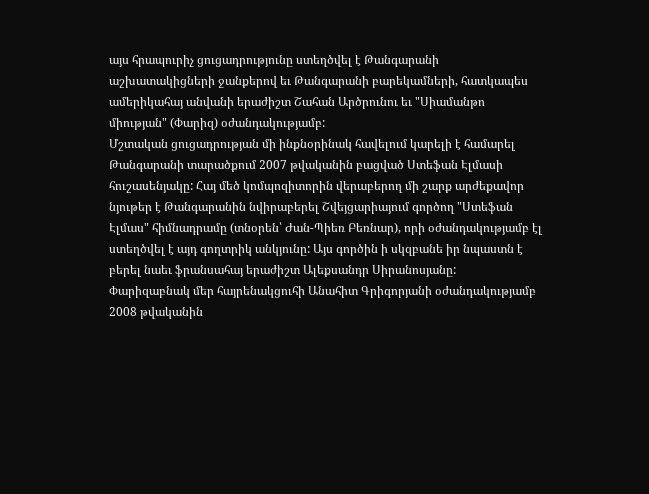այս հրապուրիչ ցուցադրությունը ստեղծվել է Թանգարանի աշխատակիցների ջանքերով եւ Թանգարանի բարեկամների, հատկապես ամերիկահայ անվանի երաժիշտ Շահան Արծրունու եւ "Սիամանթո միության" (Փարիզ) օժանդակությամբ:
Մշտական ցուցադրության մի ինքնօրինակ հավելում կարելի է համարել Թանգարանի տարածքում 2007 թվականին բացված Ստեֆան Էլմասի հուշասենյակը: Հայ մեծ կոմպոզիտորին վերաբերող մի շարք արժեքավոր նյութեր է Թանգարանին նվիրաբերել Շվեյցարիայում գործող "Ստեֆան Էլմաս" հիմնադրամը (տնօրեն՝ Ժան-Պիեռ Բեռնար), որի օժանդակությամբ էլ ստեղծվել է այդ գողտրիկ անկյունը: Այս գործին ի սկզբանե իր նպաստն է բերել նաեւ ֆրանսահայ երաժիշտ Ալեքսանդր Սիրանոսյանը:
Փարիզաբնակ մեր հայրենակցուհի Անահիտ Գրիգորյանի օժանդակությամբ 2008 թվականին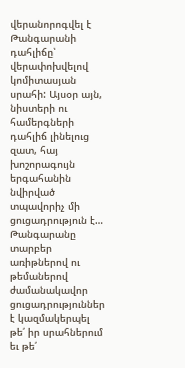վերանորոգվել է Թանգարանի դահլիճը՝ վերափոխվելով կոմիտասյան սրահի: Այսօր այն, նիստերի ու համերգների դահլիճ լինելուց զատ, հայ խոշորագույն երգահանին նվիրված տպավորիչ մի ցուցադրություն է…
Թանգարանը տարբեր առիթներով ու թեմաներով ժամանակավոր ցուցադրություններ է կազմակերպել թե՛ իր սրահներում եւ թե՛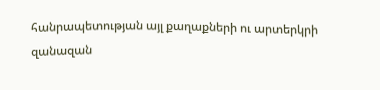հանրապետության այլ քաղաքների ու արտերկրի զանազան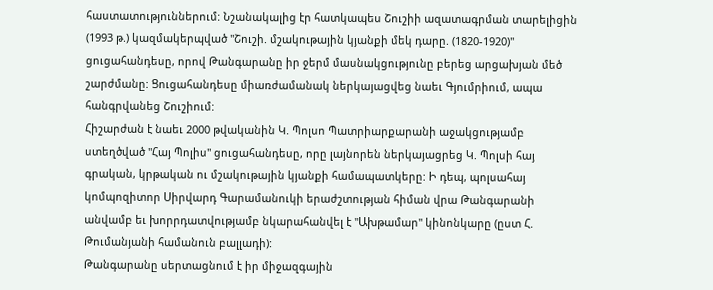հաստատություններում: Նշանակալից էր հատկապես Շուշիի ազատագրման տարելիցին (1993 թ.) կազմակերպված "Շուշի. մշակութային կյանքի մեկ դարը. (1820-1920)" ցուցահանդեսը, որով Թանգարանը իր ջերմ մասնակցությունը բերեց արցախյան մեծ շարժմանը: Ցուցահանդեսը միառժամանակ ներկայացվեց նաեւ Գյումրիում, ապա հանգրվանեց Շուշիում:
Հիշարժան է նաեւ 2000 թվականին Կ. Պոլսո Պատրիարքարանի աջակցությամբ ստեղծված "Հայ Պոլիս" ցուցահանդեսը, որը լայնորեն ներկայացրեց Կ. Պոլսի հայ գրական, կրթական ու մշակութային կյանքի համապատկերը: Ի դեպ, պոլսահայ կոմպոզիտոր Սիրվարդ Գարամանուկի երաժշտության հիման վրա Թանգարանի անվամբ եւ խորրդատվությամբ նկարահանվել է "Ախթամար" կինոնկարը (ըստ Հ. Թումանյանի համանուն բալլադի):
Թանգարանը սերտացնում է իր միջազգային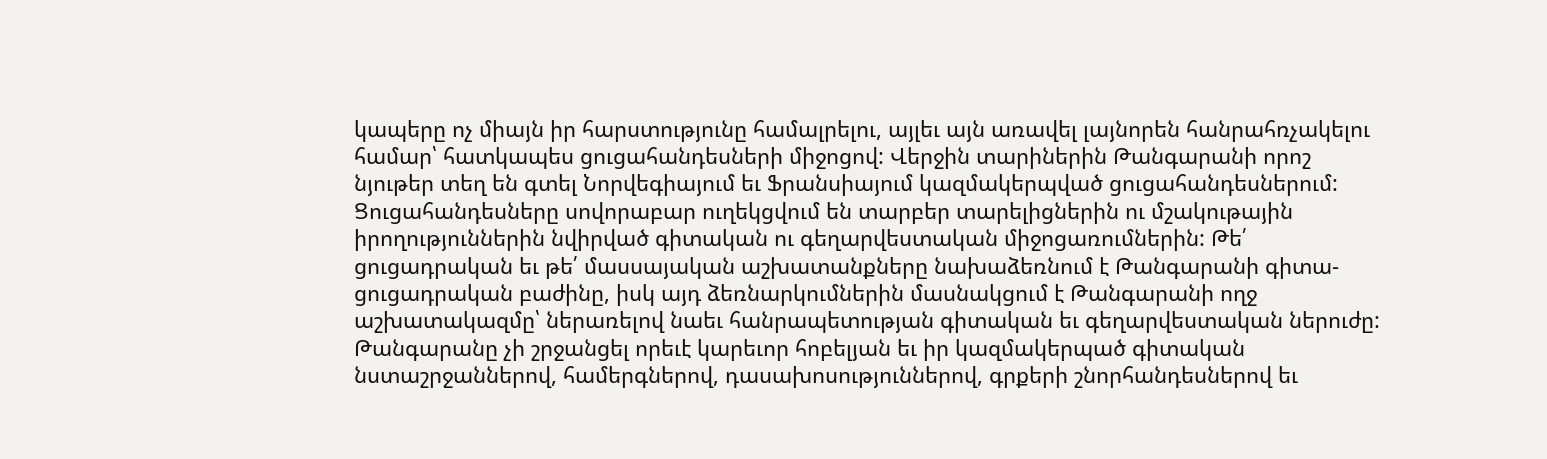կապերը ոչ միայն իր հարստությունը համալրելու, այլեւ այն առավել լայնորեն հանրահռչակելու համար՝ հատկապես ցուցահանդեսների միջոցով: Վերջին տարիներին Թանգարանի որոշ նյութեր տեղ են գտել Նորվեգիայում եւ Ֆրանսիայում կազմակերպված ցուցահանդեսներում:
Ցուցահանդեսները սովորաբար ուղեկցվում են տարբեր տարելիցներին ու մշակութային իրողություններին նվիրված գիտական ու գեղարվեստական միջոցառումներին: Թե՛ ցուցադրական եւ թե՛ մասսայական աշխատանքները նախաձեռնում է Թանգարանի գիտա-ցուցադրական բաժինը, իսկ այդ ձեռնարկումներին մասնակցում է Թանգարանի ողջ աշխատակազմը՝ ներառելով նաեւ հանրապետության գիտական եւ գեղարվեստական ներուժը:
Թանգարանը չի շրջանցել որեւէ կարեւոր հոբելյան եւ իր կազմակերպած գիտական նստաշրջաններով, համերգներով, դասախոսություններով, գրքերի շնորհանդեսներով եւ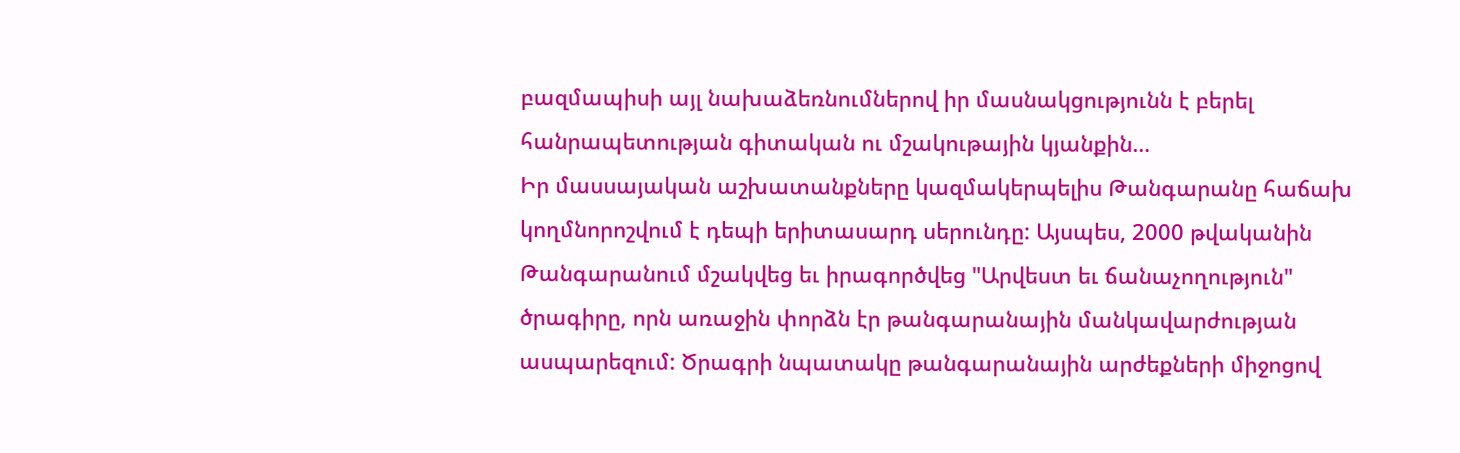բազմապիսի այլ նախաձեռնումներով իր մասնակցությունն է բերել հանրապետության գիտական ու մշակութային կյանքին…
Իր մասսայական աշխատանքները կազմակերպելիս Թանգարանը հաճախ կողմնորոշվում է դեպի երիտասարդ սերունդը: Այսպես, 2000 թվականին Թանգարանում մշակվեց եւ իրագործվեց "Արվեստ եւ ճանաչողություն" ծրագիրը, որն առաջին փորձն էր թանգարանային մանկավարժության ասպարեզում: Ծրագրի նպատակը թանգարանային արժեքների միջոցով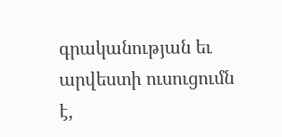գրականության եւ արվեստի ուսուցումն է,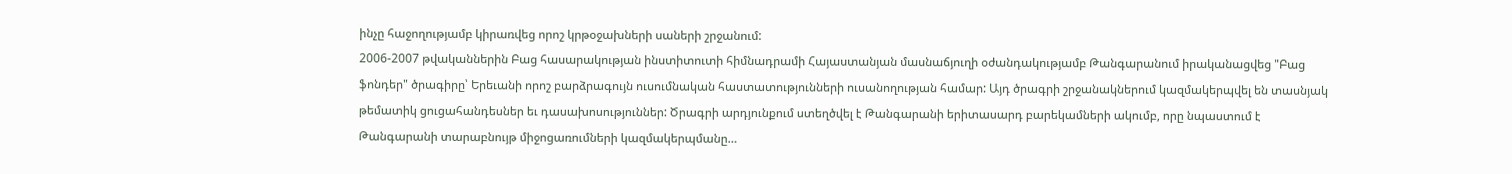ինչը հաջողությամբ կիրառվեց որոշ կրթօջախների սաների շրջանում:
2006-2007 թվականներին Բաց հասարակության ինստիտուտի հիմնադրամի Հայաստանյան մասնաճյուղի օժանդակությամբ Թանգարանում իրականացվեց "Բաց ֆոնդեր" ծրագիրը՝ Երեւանի որոշ բարձրագույն ուսումնական հաստատությունների ուսանողության համար: Այդ ծրագրի շրջանակներում կազմակերպվել են տասնյակ թեմատիկ ցուցահանդեսներ եւ դասախոսություններ: Ծրագրի արդյունքում ստեղծվել է Թանգարանի երիտասարդ բարեկամների ակումբ, որը նպաստում է Թանգարանի տարաբնույթ միջոցառումների կազմակերպմանը…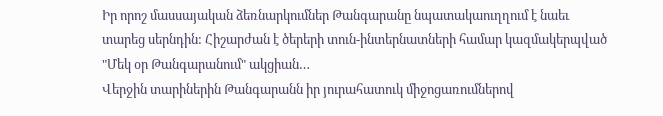Իր որոշ մասսայական ձեռնարկումներ Թանգարանը նպատակաուղղում է նաեւ տարեց սերնդին: Հիշարժան է ծերերի տուն-ինտերնատների համար կազմակերպված "Մեկ օր Թանգարանում" ակցիան…
Վերջին տարիներին Թանգարանն իր յուրահատուկ միջոցառումներով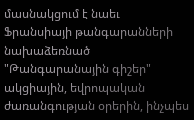մասնակցում է նաեւ Ֆրանսիայի թանգարանների նախաձեռնած "Թանգարանային գիշեր" ակցիային, եվրոպական ժառանգության օրերին, ինչպես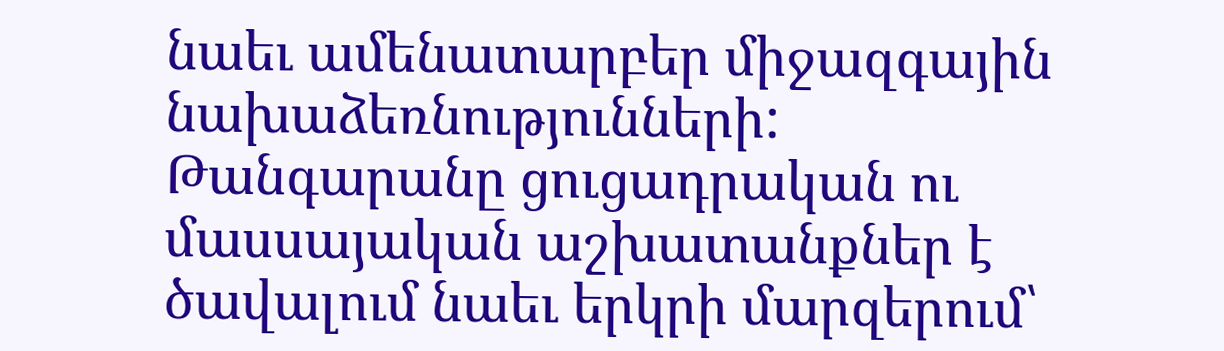նաեւ ամենատարբեր միջազգային նախաձեռնությունների:
Թանգարանը ցուցադրական ու մասսայական աշխատանքներ է ծավալում նաեւ երկրի մարզերում՝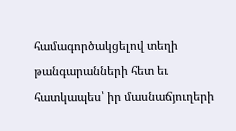համագործակցելով տեղի թանգարանների հետ եւ հատկապես՝ իր մասնաճյուղերի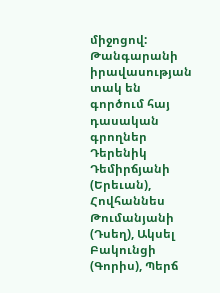միջոցով: Թանգարանի իրավասության տակ են գործում հայ դասական գրողներ Դերենիկ Դեմիրճյանի (Երեւան), Հովհաննես Թումանյանի (Դսեղ), Ակսել Բակունցի (Գորիս), Պերճ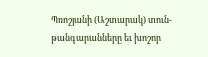Պռոշյանի (Աշտարակ) տուն-թանգարանները եւ խոշոր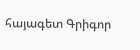հայագետ Գրիգոր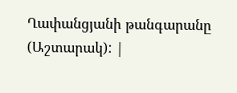Ղափանցյանի թանգարանը (Աշտարակ): |